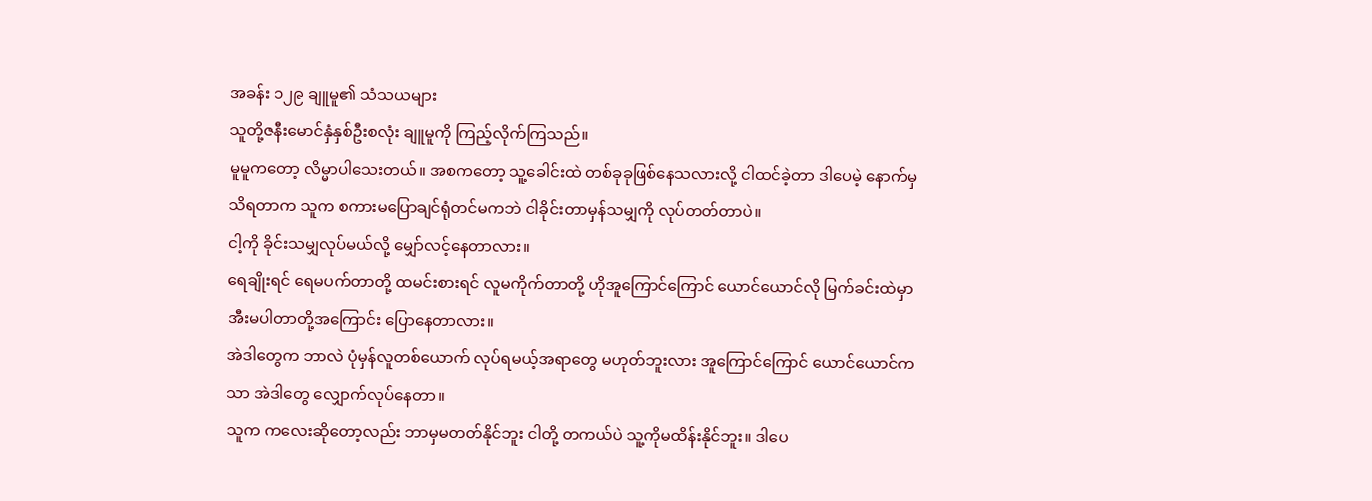အခန်း ၁၂၉ ချူမူ၏ သံသယများ
သူတို့ဇနီးမောင်နှံနှစ်ဦးစလုံး ချူမူကို ကြည့်လိုက်ကြသည်။
မူမူကတော့ လိမ္မာပါသေးတယ်။ အစကတော့ သူ့ခေါင်းထဲ တစ်ခုခုဖြစ်နေသလားလို့ ငါထင်ခဲ့တာ ဒါပေမဲ့ နောက်မှသိရတာက သူက စကားမပြောချင်ရုံတင်မကဘဲ ငါခိုင်းတာမှန်သမျှကို လုပ်တတ်တာပဲ။
ငါ့ကို ခိုင်းသမျှလုပ်မယ်လို့ မျှော်လင့်နေတာလား။
ရေချိုးရင် ရေမပက်တာတို့ ထမင်းစားရင် လူမကိုက်တာတို့ ဟိုအူကြောင်ကြောင် ယောင်ယောင်လို မြက်ခင်းထဲမှာ အီးမပါတာတို့အကြောင်း ပြောနေတာလား။
အဲဒါတွေက ဘာလဲ ပုံမှန်လူတစ်ယောက် လုပ်ရမယ့်အရာတွေ မဟုတ်ဘူးလား အူကြောင်ကြောင် ယောင်ယောင်ကသာ အဲဒါတွေ လျှောက်လုပ်နေတာ။
သူက ကလေးဆိုတော့လည်း ဘာမှမတတ်နိုင်ဘူး ငါတို့ တကယ်ပဲ သူ့ကိုမထိန်းနိုင်ဘူး။ ဒါပေ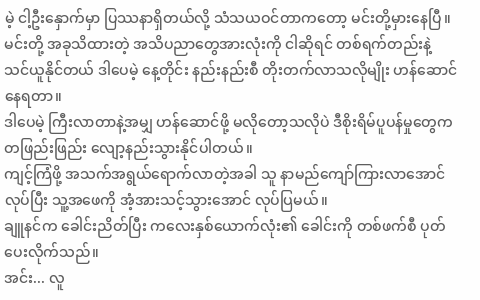မဲ့ ငါ့ဦးနှောက်မှာ ပြဿနာရှိတယ်လို့ သံသယဝင်တာကတော့ မင်းတို့မှားနေပြီ။
မင်းတို့ အခုသိထားတဲ့ အသိပညာတွေအားလုံးကို ငါဆိုရင် တစ်ရက်တည်းနဲ့ သင်ယူနိုင်တယ် ဒါပေမဲ့ နေ့တိုင်း နည်းနည်းစီ တိုးတက်လာသလိုမျိုး ဟန်ဆောင်နေရတာ။
ဒါပေမဲ့ ကြီးလာတာနဲ့အမျှ ဟန်ဆောင်ဖို့ မလိုတော့သလိုပဲ ဒီစိုးရိမ်ပူပန်မှုတွေက တဖြည်းဖြည်း လျော့နည်းသွားနိုင်ပါတယ်။
ကျင့်ကြံဖို့ အသက်အရွယ်ရောက်လာတဲ့အခါ သူ နာမည်ကျော်ကြားလာအောင် လုပ်ပြီး သူ့အဖေကို အံ့အားသင့်သွားအောင် လုပ်ပြမယ်။
ချူနင်က ခေါင်းညိတ်ပြီး ကလေးနှစ်ယောက်လုံး၏ ခေါင်းကို တစ်ဖက်စီ ပုတ်ပေးလိုက်သည်။
အင်း... လူ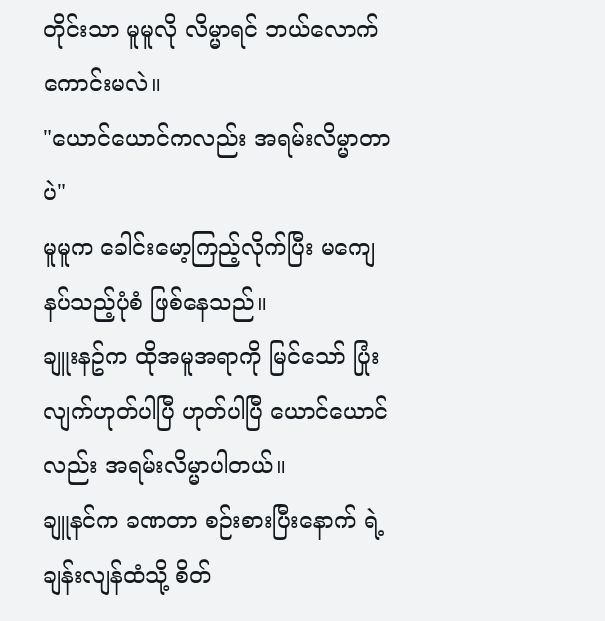တိုင်းသာ မူမူလို လိမ္မာရင် ဘယ်လောက်ကောင်းမလဲ။
"ယောင်ယောင်ကလည်း အရမ်းလိမ္မာတာပဲ"
မူမူက ခေါင်းမော့ကြည့်လိုက်ပြီး မကျေနပ်သည့်ပုံစံ ဖြစ်နေသည်။
ချူးနဥ်က ထိုအမူအရာကို မြင်သော် ပြုံးလျက်ဟုတ်ပါပြီ ဟုတ်ပါပြီ ယောင်ယောင်လည်း အရမ်းလိမ္မာပါတယ်။
ချူနင်က ခဏတာ စဉ်းစားပြီးနောက် ရဲ့ချန်းလျန်ထံသို့ စိတ်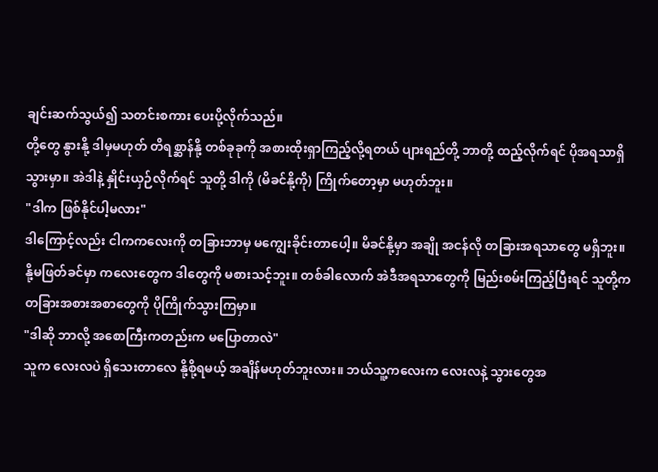ချင်းဆက်သွယ်၍ သတင်းစကား ပေးပို့လိုက်သည်။
တို့တွေ နွားနို့ ဒါမှမဟုတ် တိရစ္ဆာန်နို့ တစ်ခုခုကို အစားထိုးရှာကြည့်လို့ရတယ် ပျားရည်တို့ ဘာတို့ ထည့်လိုက်ရင် ပိုအရသာရှိသွားမှာ။ အဲဒါနဲ့ နှိုင်းယှဉ်လိုက်ရင် သူတို့ ဒါကို (မိခင်နို့ကို) ကြိုက်တော့မှာ မဟုတ်ဘူး။
"ဒါက ဖြစ်နိုင်ပါ့မလား"
ဒါကြောင့်လည်း ငါကကလေးကို တခြားဘာမှ မကျွေးခိုင်းတာပေါ့။ မိခင်နို့မှာ အချို အငန်လို တခြားအရသာတွေ မရှိဘူး။
နို့မဖြတ်ခင်မှာ ကလေးတွေက ဒါတွေကို မစားသင့်ဘူး။ တစ်ခါလောက် အဲဒီအရသာတွေကို မြည်းစမ်းကြည့်ပြီးရင် သူတို့က တခြားအစားအစာတွေကို ပိုကြိုက်သွားကြမှာ။
"ဒါဆို ဘာလို့ အစောကြီးကတည်းက မပြောတာလဲ"
သူက လေးလပဲ ရှိသေးတာလေ နို့စို့ရမယ့် အချိန်မဟုတ်ဘူးလား။ ဘယ်သူ့ကလေးက လေးလနဲ့ သွားတွေအ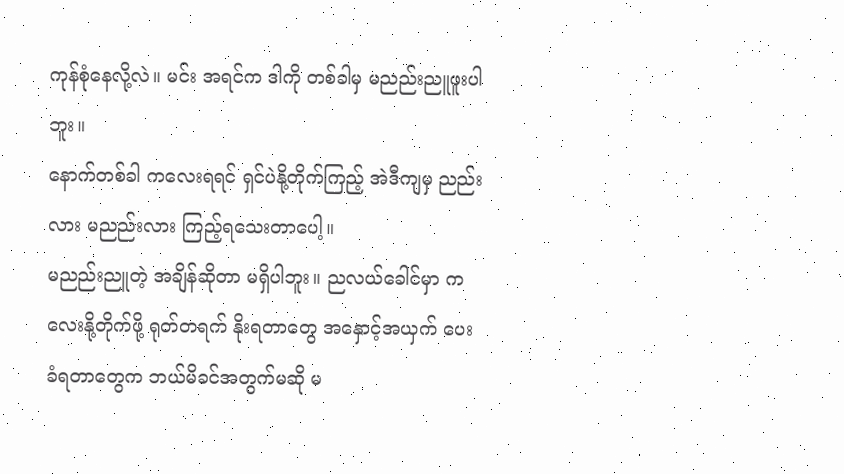ကုန်စုံနေလို့လဲ။ မင်း အရင်က ဒါကို တစ်ခါမှ မညည်းညူဖူးပါဘူး။
နောက်တစ်ခါ ကလေးရရင် ရှင်ပဲနို့တိုက်ကြည့် အဲဒီကျမှ ညည်းလား မညည်းလား ကြည့်ရသေးတာပေါ့။
မညည်းညူတဲ့ အချိန်ဆိုတာ မရှိပါဘူး။ ညလယ်ခေါင်မှာ ကလေးနို့တိုက်ဖို့ ရုတ်တရက် နိုးရတာတွေ အနှောင့်အယှက် ပေးခံရတာတွေက ဘယ်မိခင်အတွက်မဆို မ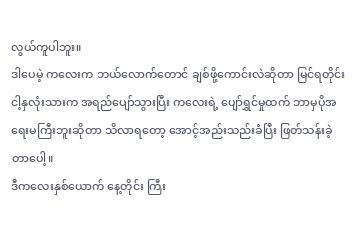လွယ်ကူပါဘူး။
ဒါပေမဲ့ ကလေးက ဘယ်လောက်တောင် ချစ်ဖို့ကောင်းလဲဆိုတာ မြင်ရတိုင်း ငါ့နှလုံးသားက အရည်ပျော်သွားပြီး ကလေးရဲ့ ပျော်ရွှင်မှုထက် ဘာမှပိုအရေးမကြီးဘူးဆိုတာ သိလာရတော့ အောင့်အည်းသည်းခံပြီး ဖြတ်သန်းခဲ့တာပေါ့။
ဒီကလေးနှစ်ယောက် နေ့တိုင်း ကြီး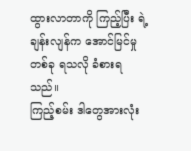ထွားလာတာကို ကြည့်ပြီး ရဲ့ချန်းလျန်က အောင်မြင်မှုတစ်ခု ရသလို ခံစားရသည်။
ကြည့်စမ်း ဒါတွေအားလုံး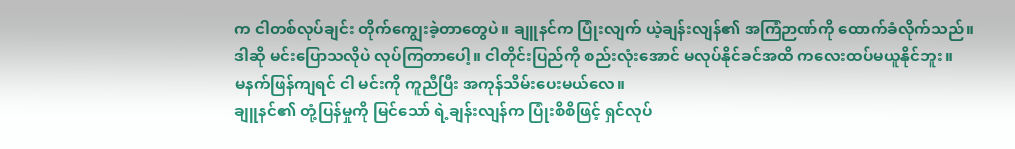က ငါတစ်လုပ်ချင်း တိုက်ကျွေးခဲ့တာတွေပဲ။ ချူနင်က ပြုံးလျက် ယဲ့ချန်းလျန်၏ အကြံဉာဏ်ကို ထောက်ခံလိုက်သည်။
ဒါဆို မင်းပြောသလိုပဲ လုပ်ကြတာပေါ့။ ငါတိုင်းပြည်ကို စည်းလုံးအောင် မလုပ်နိုင်ခင်အထိ ကလေးထပ်မယူနိုင်ဘူး။
မနက်ဖြန်ကျရင် ငါ မင်းကို ကူညီပြီး အကုန်သိမ်းပေးမယ်လေ။
ချူနင်၏ တုံ့ပြန်မှုကို မြင်သော် ရဲ့ချန်းလျန်က ပြုံးစိစိဖြင့် ရှင်လုပ်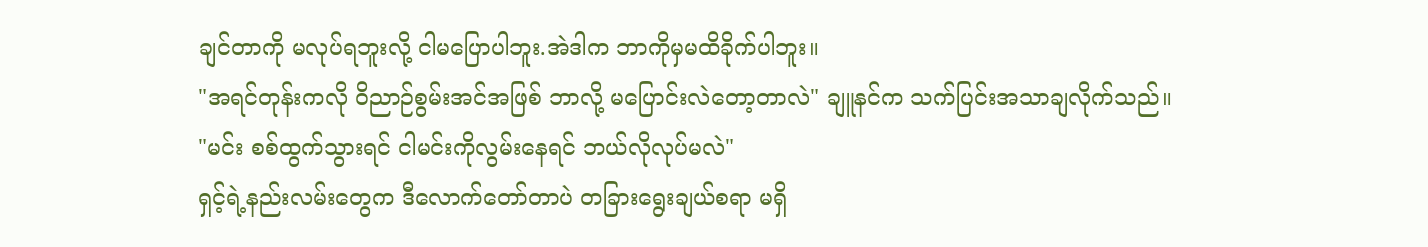ချင်တာကို မလုပ်ရဘူးလို့ ငါမပြောပါဘူး.အဲဒါက ဘာကိုမှမထိခိုက်ပါဘူး။
"အရင်တုန်းကလို ဝိညာဉ်စွမ်းအင်အဖြစ် ဘာလို့ မပြောင်းလဲတော့တာလဲ" ချူနင်က သက်ပြင်းအသာချလိုက်သည်။
"မင်း စစ်ထွက်သွားရင် ငါမင်းကိုလွမ်းနေရင် ဘယ်လိုလုပ်မလဲ"
ရှင့်ရဲ့နည်းလမ်းတွေက ဒီလောက်တော်တာပဲ တခြားရွေးချယ်စရာ မရှိ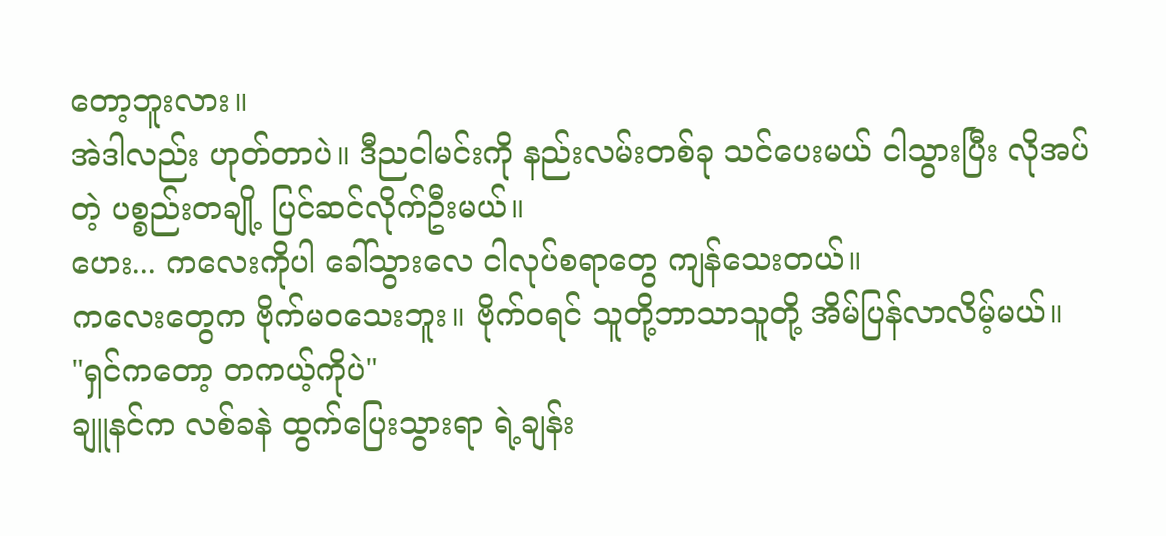တော့ဘူးလား။
အဲဒါလည်း ဟုတ်တာပဲ။ ဒီညငါမင်းကို နည်းလမ်းတစ်ခု သင်ပေးမယ် ငါသွားပြီး လိုအပ်တဲ့ ပစ္စည်းတချို့ ပြင်ဆင်လိုက်ဦးမယ်။
ဟေး... ကလေးကိုပါ ခေါ်သွားလေ ငါလုပ်စရာတွေ ကျန်သေးတယ်။
ကလေးတွေက ဗိုက်မဝသေးဘူး။ ဗိုက်ဝရင် သူတို့ဘာသာသူတို့ အိမ်ပြန်လာလိမ့်မယ်။
"ရှင်ကတော့ တကယ့်ကိုပဲ"
ချူနင်က လစ်ခနဲ ထွက်ပြေးသွားရာ ရဲ့ချန်း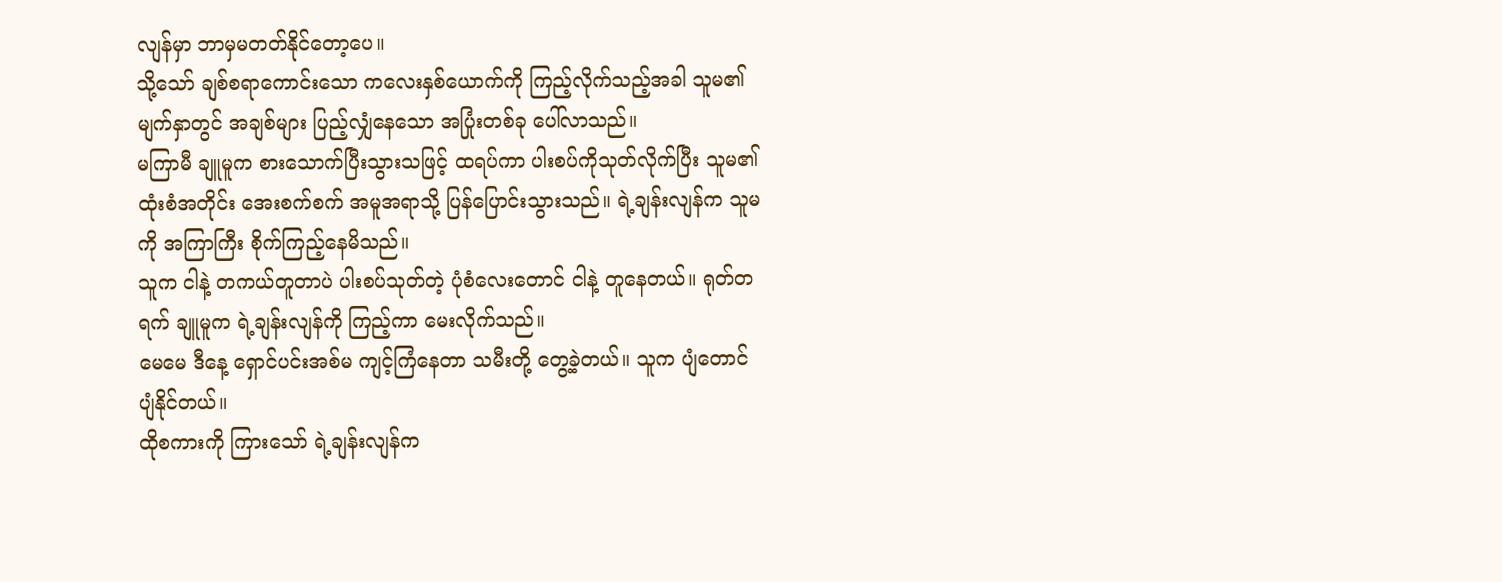လျန်မှာ ဘာမှမတတ်နိုင်တော့ပေ။
သို့သော် ချစ်စရာကောင်းသော ကလေးနှစ်ယောက်ကို ကြည့်လိုက်သည့်အခါ သူမ၏ မျက်နှာတွင် အချစ်များ ပြည့်လျှံနေသော အပြုံးတစ်ခု ပေါ်လာသည်။
မကြာမီ ချူမူက စားသောက်ပြီးသွားသဖြင့် ထရပ်ကာ ပါးစပ်ကိုသုတ်လိုက်ပြီး သူမ၏ထုံးစံအတိုင်း အေးစက်စက် အမူအရာသို့ ပြန်ပြောင်းသွားသည်။ ရဲ့ချန်းလျန်က သူမကို အကြာကြီး စိုက်ကြည့်နေမိသည်။
သူက ငါနဲ့ တကယ်တူတာပဲ ပါးစပ်သုတ်တဲ့ ပုံစံလေးတောင် ငါနဲ့ တူနေတယ်။ ရုတ်တရက် ချူမူက ရဲ့ချန်းလျန်ကို ကြည့်ကာ မေးလိုက်သည်။
မေမေ ဒီနေ့ ရှောင်ပင်းအစ်မ ကျင့်ကြံနေတာ သမီးတို့ တွေ့ခဲ့တယ်။ သူက ပျံတောင် ပျံနိုင်တယ်။
ထိုစကားကို ကြားသော် ရဲ့ချန်းလျန်က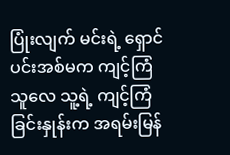ပြုံးလျက် မင်းရဲ့ ရှောင်ပင်းအစ်မက ကျင့်ကြံသူလေ သူ့ရဲ့ ကျင့်ကြံခြင်းနှုန်းက အရမ်းမြန်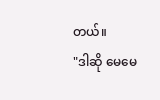တယ်။
"ဒါဆို မေမေ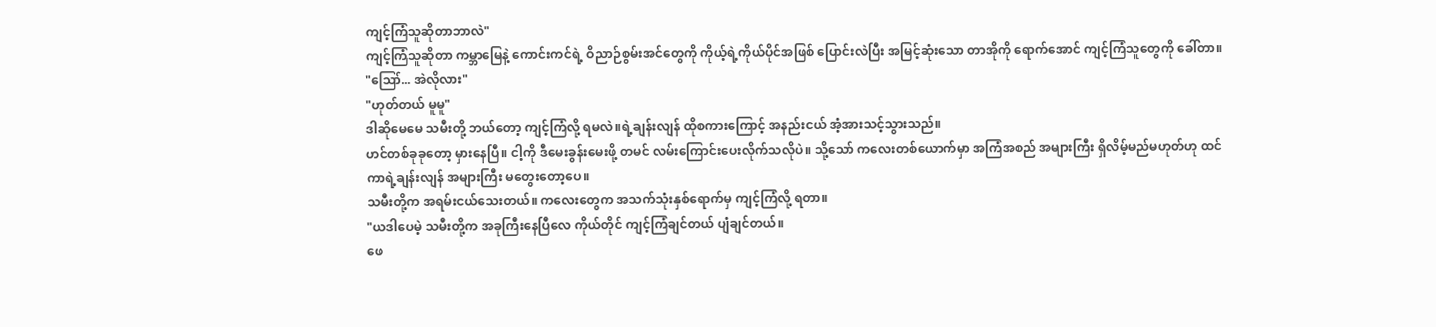ကျင့်ကြံသူဆိုတာဘာလဲ"
ကျင့်ကြံသူဆိုတာ ကမ္ဘာမြေနဲ့ ကောင်းကင်ရဲ့ ဝိညာဉ်စွမ်းအင်တွေကို ကိုယ့်ရဲ့ကိုယ်ပိုင်အဖြစ် ပြောင်းလဲပြီး အမြင့်ဆုံးသော တာအိုကို ရောက်အောင် ကျင့်ကြံသူတွေကို ခေါ်တာ။
"ဪ... အဲလိုလား"
"ဟုတ်တယ် မူမူ"
ဒါဆိုမေမေ သမီးတို့ ဘယ်တော့ ကျင့်ကြံလို့ ရမလဲ။ရဲ့ချန်းလျန် ထိုစကားကြောင့် အနည်းငယ် အံ့အားသင့်သွားသည်။
ဟင်တစ်ခုခုတော့ မှားနေပြီ။ ငါ့ကို ဒီမေးခွန်းမေးဖို့ တမင် လမ်းကြောင်းပေးလိုက်သလိုပဲ။ သို့သော် ကလေးတစ်ယောက်မှာ အကြံအစည် အများကြီး ရှိလိမ့်မည်မဟုတ်ဟု ထင်ကာရဲ့ချန်းလျန် အများကြီး မတွေးတော့ပေ။
သမီးတို့က အရမ်းငယ်သေးတယ်။ ကလေးတွေက အသက်သုံးနှစ်ရောက်မှ ကျင့်ကြံလို့ ရတာ။
"ယဒါပေမဲ့ သမီးတို့က အခုကြီးနေပြီလေ ကိုယ်တိုင် ကျင့်ကြံချင်တယ် ပျံချင်တယ်။
ဖေ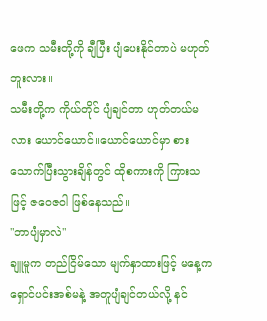ဖေက သမီးတို့ကို ချီပြီး ပျံပေးနိုင်တာပဲ မဟုတ်ဘူးလား။
သမီးတို့က ကိုယ်တိုင် ပျံချင်တာ ဟုတ်တယ်မလား ယောင်ယောင်။ယောင်ယောင်မှာ စားသောက်ပြီးသွားချိန်တွင် ထိုစကားကို ကြားသဖြင့် ဇဝေဇဝါ ဖြစ်နေသည်။
"ဘာပျံမှာလဲ"
ချူမူက တည်ငြိမ်သော မျက်နှာထားဖြင့် မနေ့က ရှောင်ပင်းအစ်မနဲ့ အတူပျံချင်တယ်လို့ နင်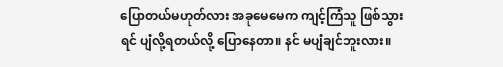ပြောတယ်မဟုတ်လား အခုမေမေက ကျင့်ကြံသူ ဖြစ်သွားရင် ပျံလို့ရတယ်လို့ ပြောနေတာ။ နင် မပျံချင်ဘူးလား။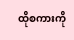ထိုစကားကို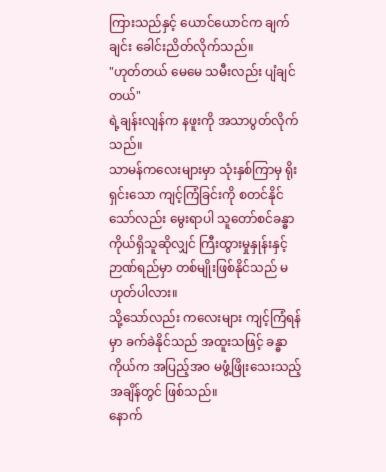ကြားသည်နှင့် ယောင်ယောင်က ချက်ချင်း ခေါင်းညိတ်လိုက်သည်။
"ဟုတ်တယ် မေမေ သမီးလည်း ပျံချင်တယ်"
ရဲ့ချန်းလျန်က နဖူးကို အသာပွတ်လိုက်သည်။
သာမန်ကလေးများမှာ သုံးနှစ်ကြာမှ ရိုးရှင်းသော ကျင့်ကြံခြင်းကို စတင်နိုင်သော်လည်း မွေးရာပါ သူတော်စင်ခန္ဓာကိုယ်ရှိသူဆိုလျှင် ကြီးထွားမှုနှုန်းနှင့် ဉာဏ်ရည်မှာ တစ်မျိုးဖြစ်နိုင်သည် မဟုတ်ပါလား။
သို့သော်လည်း ကလေးများ ကျင့်ကြံရန်မှာ ခက်ခဲနိုင်သည် အထူးသဖြင့် ခန္ဓာကိုယ်က အပြည့်အဝ မဖွံ့ဖြိုးသေးသည့် အချိန်တွင် ဖြစ်သည်။
နောက်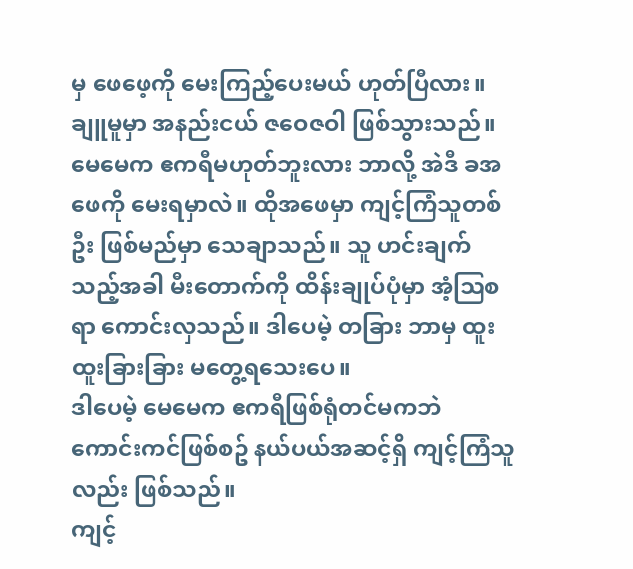မှ ဖေဖေ့ကို မေးကြည့်ပေးမယ် ဟုတ်ပြီလား။ ချူမူမှာ အနည်းငယ် ဇဝေဇဝါ ဖြစ်သွားသည်။
မေမေက ဧကရီမဟုတ်ဘူးလား ဘာလို့ အဲဒီ ခအဖေကို မေးရမှာလဲ။ ထိုအဖေမှာ ကျင့်ကြံသူတစ်ဦး ဖြစ်မည်မှာ သေချာသည်။ သူ ဟင်းချက်သည့်အခါ မီးတောက်ကို ထိန်းချုပ်ပုံမှာ အံ့ဩစရာ ကောင်းလှသည်။ ဒါပေမဲ့ တခြား ဘာမှ ထူးထူးခြားခြား မတွေ့ရသေးပေ။
ဒါပေမဲ့ မေမေက ဧကရီဖြစ်ရုံတင်မကဘဲ ကောင်းကင်ဖြစ်စဥ် နယ်ပယ်အဆင့်ရှိ ကျင့်ကြံသူလည်း ဖြစ်သည်။
ကျင့်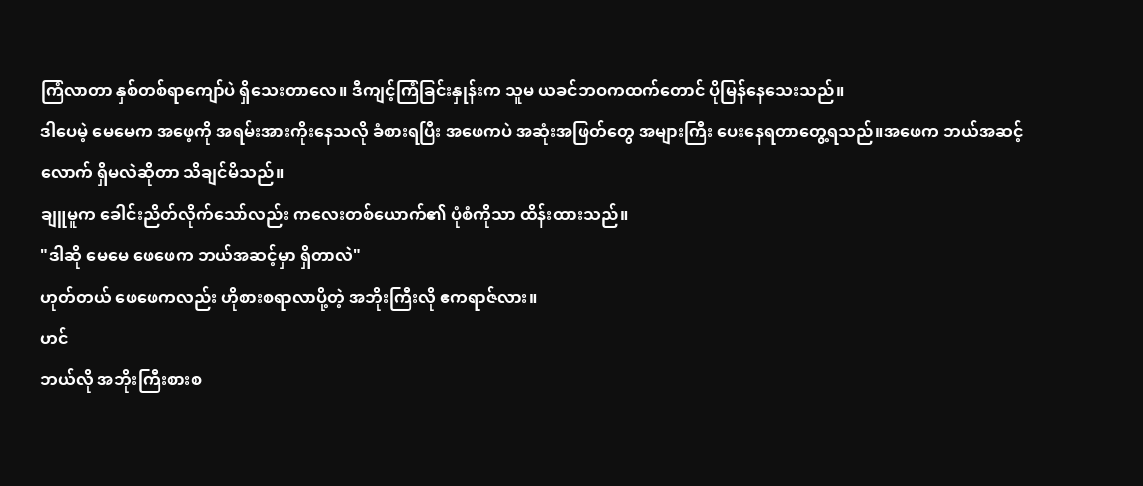ကြံလာတာ နှစ်တစ်ရာကျော်ပဲ ရှိသေးတာလေ။ ဒီကျင့်ကြံခြင်းနှုန်းက သူမ ယခင်ဘဝကထက်တောင် ပိုမြန်နေသေးသည်။
ဒါပေမဲ့ မေမေက အဖေ့ကို အရမ်းအားကိုးနေသလို ခံစားရပြီး အဖေကပဲ အဆုံးအဖြတ်တွေ အများကြီး ပေးနေရတာတွေ့ရသည်။အဖေက ဘယ်အဆင့်လောက် ရှိမလဲဆိုတာ သိချင်မိသည်။
ချူမူက ခေါင်းညိတ်လိုက်သော်လည်း ကလေးတစ်ယောက်၏ ပုံစံကိုသာ ထိန်းထားသည်။
"ဒါဆို မေမေ ဖေဖေက ဘယ်အဆင့်မှာ ရှိတာလဲ"
ဟုတ်တယ် ဖေဖေကလည်း ဟိုစားစရာလာပို့တဲ့ အဘိုးကြီးလို ဧကရာဇ်လား။
ဟင်
ဘယ်လို အဘိုးကြီးစားစ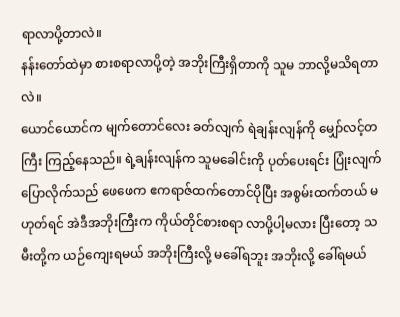ရာလာပို့တာလဲ။
နန်းတော်ထဲမှာ စားစရာလာပို့တဲ့ အဘိုးကြီးရှိတာကို သူမ ဘာလို့မသိရတာလဲ။
ယောင်ယောင်က မျက်တောင်လေး ခတ်လျက် ရဲချန်းလျန်ကို မျှော်လင့်တကြီး ကြည့်နေသည်။ ရဲ့ချန်းလျန်က သူမခေါင်းကို ပုတ်ပေးရင်း ပြုံးလျက် ပြောလိုက်သည် ဖေဖေက ဧကရာဇ်ထက်တောင်ပိုပြီး အစွမ်းထက်တယ် မဟုတ်ရင် အဲဒီအဘိုးကြီးက ကိုယ်တိုင်စားစရာ လာပို့ပါ့မလား ပြီးတော့ သမီးတို့က ယဉ်ကျေးရမယ် အဘိုးကြီးလို့ မခေါ်ရဘူး အဘိုးလို့ ခေါ်ရမယ်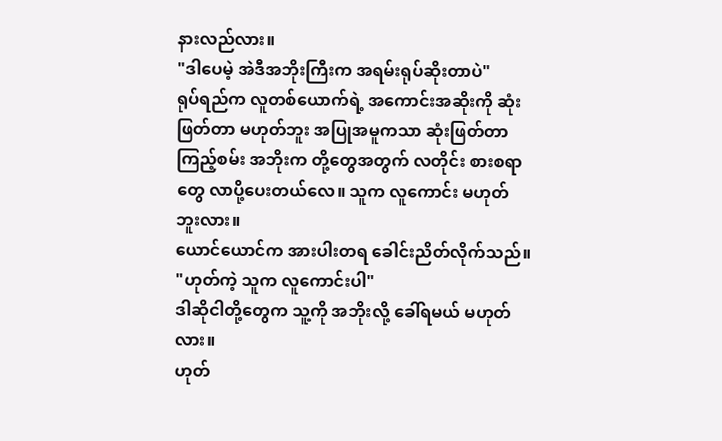နားလည်လား။
"ဒါပေမဲ့ အဲဒီအဘိုးကြီးက အရမ်းရုပ်ဆိုးတာပဲ"
ရုပ်ရည်က လူတစ်ယောက်ရဲ့ အကောင်းအဆိုးကို ဆုံးဖြတ်တာ မဟုတ်ဘူး အပြုအမူကသာ ဆုံးဖြတ်တာ ကြည့်စမ်း အဘိုးက တို့တွေအတွက် လတိုင်း စားစရာတွေ လာပို့ပေးတယ်လေ။ သူက လူကောင်း မဟုတ်ဘူးလား။
ယောင်ယောင်က အားပါးတရ ခေါင်းညိတ်လိုက်သည်။
"ဟုတ်ကဲ့ သူက လူကောင်းပါ"
ဒါဆိုငါတို့တွေက သူ့ကို အဘိုးလို့ ခေါ်ရမယ် မဟုတ်လား။
ဟုတ်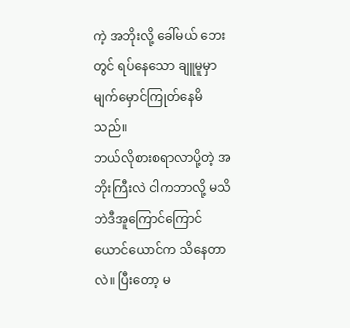ကဲ့ အဘိုးလို့ ခေါ်မယ် ဘေးတွင် ရပ်နေသော ချူမူမှာ မျက်မှောင်ကြုတ်နေမိသည်။
ဘယ်လိုစားစရာလာပို့တဲ့ အဘိုးကြီးလဲ ငါကဘာလို့ မသိဘဲဒီအူကြောင်ကြောင် ယောင်ယောင်က သိနေတာလဲ။ ပြီးတော့ မ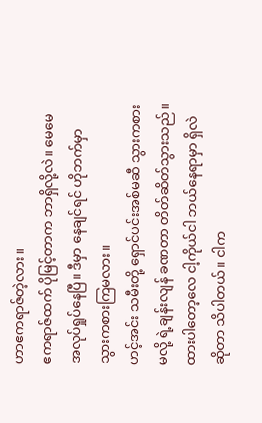ဟာဧကရာဇ်တဲ့လား။
ဧကရာဇ်ထက် ပိုမြင့်တာက ဘာရှိလို့လဲ။ မေမေ အလုပ်ရှုပ်နေပြီ။ ဒီမှာ နေချင်ရင် ဟိုဘက်မှာ သွားကစားကြမလား။
ဟင့်အင်း သမီးတို့ ရှောင်ပင်းအစ်မဆီ သွားကစားမလို့ ရဲ့ချန်းလျန် ခဏတာ တိတ်ဆိတ်သွားသည်။
ထားပါတော့လေ ငါ့ကိုယ်ငါ ဘယ်နေရာမှာ ရှိလဲဆိုတာ သိပါတယ်။ ငါက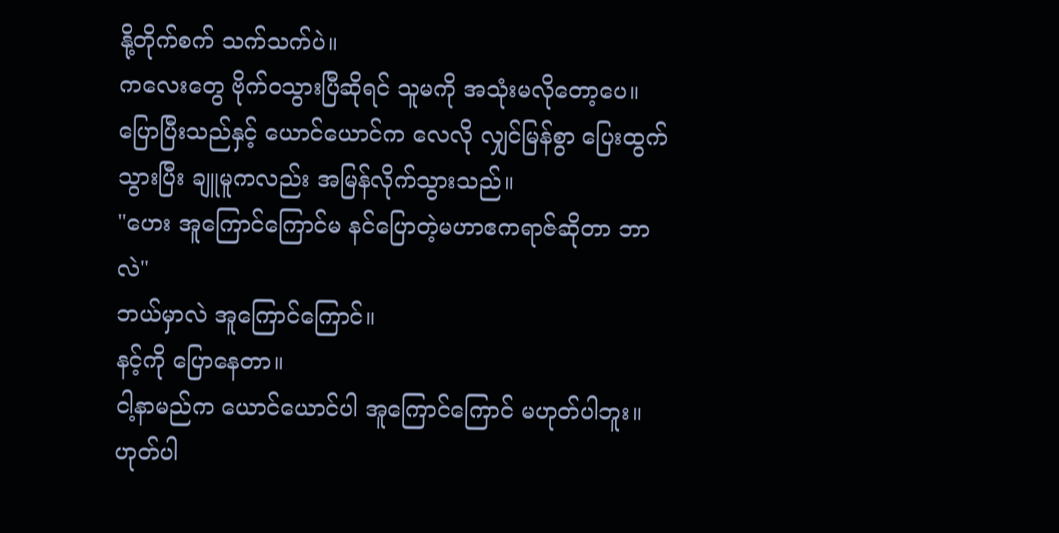နို့တိုက်စက် သက်သက်ပဲ။
ကလေးတွေ ဗိုက်ဝသွားပြီဆိုရင် သူမကို အသုံးမလိုတော့ပေ။
ပြောပြီးသည်နှင့် ယောင်ယောင်က လေလို လျှင်မြန်စွာ ပြေးထွက်သွားပြီး ချူမူကလည်း အမြန်လိုက်သွားသည်။
"ဟေး အူကြောင်ကြောင်မ နင်ပြောတဲ့မဟာဧကရာဇ်ဆိုတာ ဘာလဲ"
ဘယ်မှာလဲ အူကြောင်ကြောင်။
နင့်ကို ပြောနေတာ။
ငါ့နာမည်က ယောင်ယောင်ပါ အူကြောင်ကြောင် မဟုတ်ပါဘူး။
ဟုတ်ပါ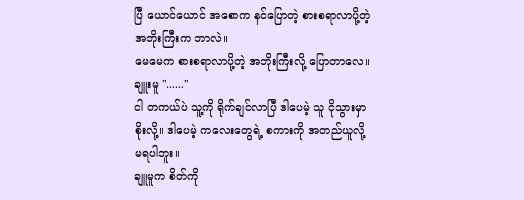ပြီ ယောင်ယောင် အစောက နင်ပြောတဲ့ စားစရာလာပို့တဲ့ အဘိုးကြီးက ဘာလဲ။
မေမေက စားစရာလာပို့တဲ့ အဘိုးကြီးလို့ ပြောတာလေ။
ချူးမူ "......"
ငါ တကယ်ပဲ သူ့ကို ရိုက်ချင်လာပြီ ဒါပေမဲ့ သူ ငိုသွားမှာ စိုးလို့။ ဒါပေမဲ့ ကလေးတွေရဲ့ စကားကို အတည်ယူလို့ မရပါဘူး။
ချူမူက စိတ်ကို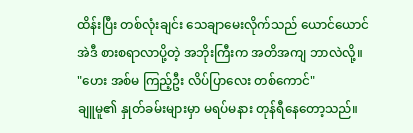ထိန်းပြီး တစ်လုံးချင်း သေချာမေးလိုက်သည် ယောင်ယောင် အဲဒီ စားစရာလာပို့တဲ့ အဘိုးကြီးက အတိအကျ ဘာလဲလို့။
"ဟေး အစ်မ ကြည့်ဦး လိပ်ပြာလေး တစ်ကောင်"
ချူမူ၏ နှုတ်ခမ်းများမှာ မရပ်မနား တုန်ရီနေတော့သည်။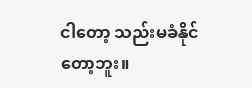ငါတော့ သည်းမခံနိုင်တော့ဘူး။